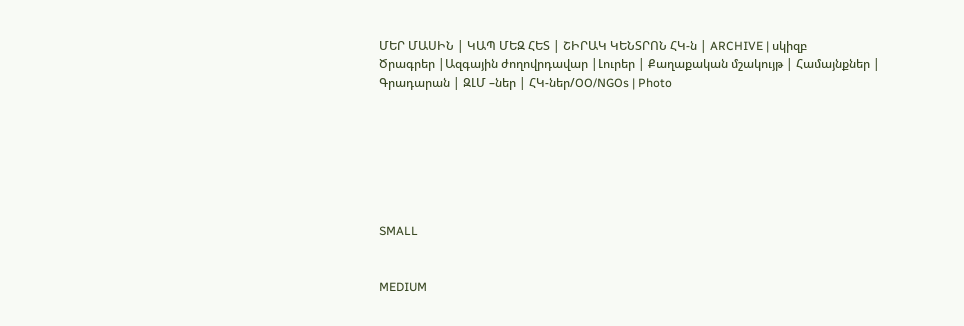ՄԵՐ ՄԱՍԻՆ | ԿԱՊ ՄԵԶ ՀԵՏ | ՇԻՐԱԿ ԿԵՆՏՐՈՆ ՀԿ-ն | ARCHIVE | սկիզբ
Ծրագրեր |Ազգային ժողովրդավար |Լուրեր | Քաղաքական մշակույթ | Համայնքներ | Գրադարան | ԶԼՄ –ներ | ՀԿ-ներ/OO/NGOs | Photo







SMALL


MEDIUM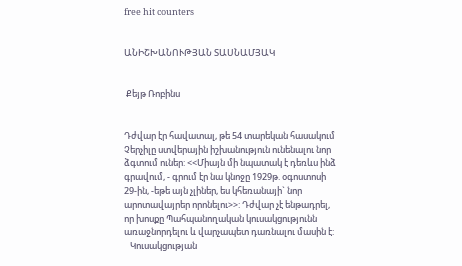free hit counters


ԱՆԻՇԽԱՆՈՒԹՅԱՆ ՏԱՍՆԱՄՅԱԿ


 Քեյթ Ռոբինս


Դժվար էր հավատալ, թե 54 տարեկան հասակում Չերչիլը ստվերային իշխանություն ունենալու նոր ձգտում ուներ: <<Միայն մի նպատակ է դեռևս ինձ գրավում, - գրում էր նա կնոջը 1929թ. օգոստոսի 29-ին, -եթե այն չլիներ, ես կհեռանայի` նոր արոտավայրեր որոնելու>>: Դժվար չէ ենթադրել, որ խոսքը Պահպանողական կուսակցությունն առաջնորդելու և վարչապետ դառնալու մասին է:
   Կուսակցության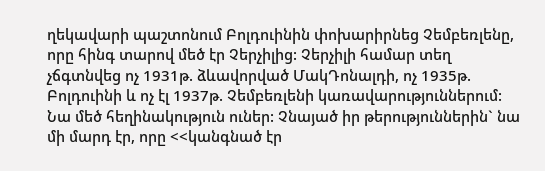ղեկավարի պաշտոնում Բոլդուինին փոխարիրնեց Չեմբեռլենը, որը հինգ տարով մեծ էր Չերչիլից: Չերչիլի համար տեղ չճգտնվեց ոչ 1931թ. ձևավորված ՄակԴոնալդի, ոչ 1935թ. Բոլդուինի և ոչ էլ 1937թ. Չեմբեռլենի կառավարություններում: Նա մեծ հեղինակություն ուներ: Չնայած իր թերություններին` նա մի մարդ էր, որը <<կանգնած էր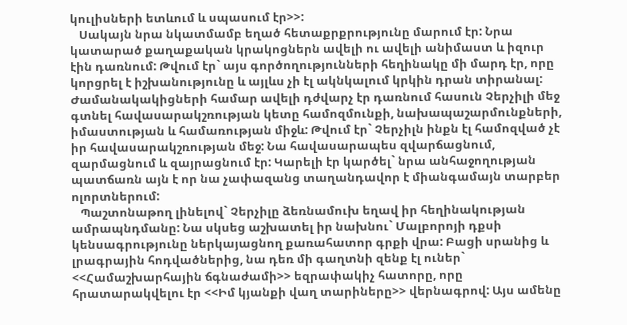կուլիսների ետևում և սպասում էր>>:
   Սակայն նրա նկատմամբ եղած հետաքրքրությունը մարում էր: Նրա կատարած քաղաքական կրակոցներն ավելի ու ավելի անիմաստ և իզուր էին դառնում: Թվում էր` այս գործողությունների հեղինակը մի մարդ էր, որը կորցրել է իշխանությունը և այլևս չի էլ ակնկալում կրկին դրան տիրանալ: Ժամանակակիցների համար ավելի դժվարչ էր դառնում հասուն Չերչիլի մեջ գտնել հավասարակշռության կետը համոզմունքի, նախապաշարմունքների, իմաստության և համառության միջև: Թվում էր` Չերչիլն ինքն էլ համոզված չէ իր հավասարակշռության մեջ: Նա հավասարապես զվարճացնում, զարմացնում և զայրացնում էր: Կարելի էր կարծել` նրա անհաջողության պատճառն այն է որ նա չափազանց տաղանդավոր է միանգամայն տարբեր ոլորտներում:
   Պաշտոնաթող լինելով` Չերչիլը ձեռնամուխ եղավ իր հեղինակության ամրապնդմանը: Նա սկսեց աշխատել իր նախնու` Մալբորոյի դքսի կենսագրությունը ներկայացնող քառահատոր գրքի վրա: Բացի սրանից և լրագրային հոդվածներից, նա դեռ մի գաղտնի զենք էլ ուներ` <<Համաշխարհային ճգնաժամի>> եզրափակիչ հատորը, որը հրատարակվելու էր <<Իմ կյանքի վաղ տարիները>> վերնագրով: Այս ամենը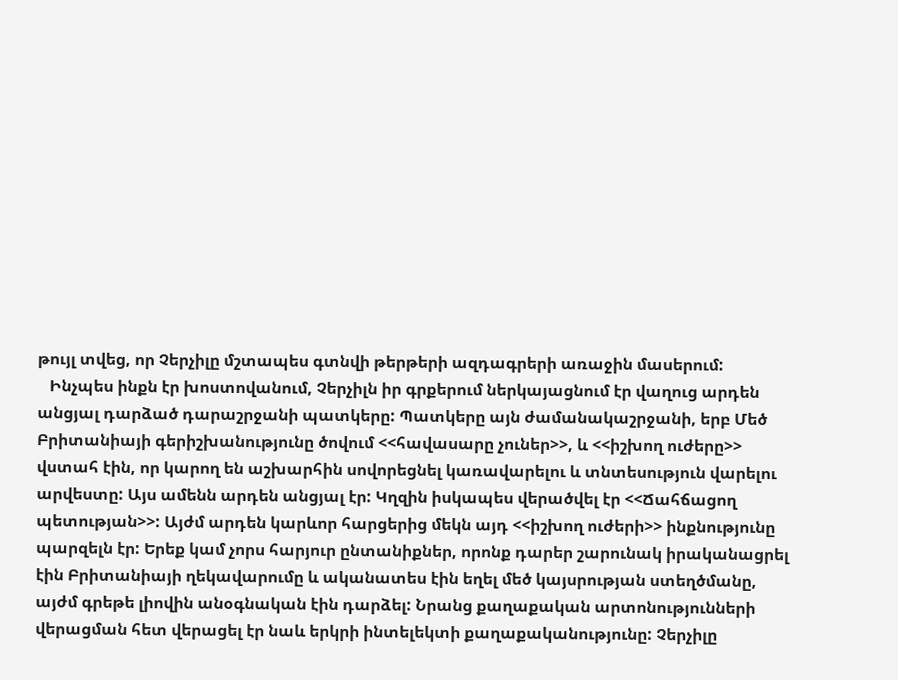թույլ տվեց, որ Չերչիլը մշտապես գտնվի թերթերի ազդագրերի առաջին մասերում:
   Ինչպես ինքն էր խոստովանում, Չերչիլն իր գրքերում ներկայացնում էր վաղուց արդեն անցյալ դարձած դարաշրջանի պատկերը: Պատկերը այն ժամանակաշրջանի, երբ Մեծ Բրիտանիայի գերիշխանությունը ծովում <<հավասարը չուներ>>, և <<իշխող ուժերը>> վստահ էին, որ կարող են աշխարհին սովորեցնել կառավարելու և տնտեսություն վարելու արվեստը: Այս ամենն արդեն անցյալ էր: Կղզին իսկապես վերածվել էր <<Ճահճացող պետության>>: Այժմ արդեն կարևոր հարցերից մեկն այդ <<իշխող ուժերի>> ինքնությունը պարզելն էր: Երեք կամ չորս հարյուր ընտանիքներ, որոնք դարեր շարունակ իրականացրել էին Բրիտանիայի ղեկավարումը և ականատես էին եղել մեծ կայսրության ստեղծմանը, այժմ գրեթե լիովին անօգնական էին դարձել: Նրանց քաղաքական արտոնությունների վերացման հետ վերացել էր նաև երկրի ինտելեկտի քաղաքականությունը: Չերչիլը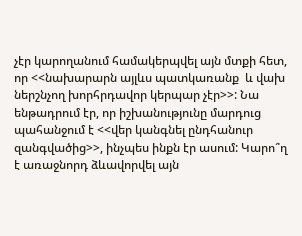չէր կարողանում համակերպվել այն մտքի հետ, որ <<նախարարն այլևս պատկառանք  և վախ ներշնչող խորհրդավոր կերպար չէր>>: Նա ենթադրում էր, որ իշխանությունը մարդուց պահանջում է <<վեր կանգնել ընդհանուր զանգվածից>>, ինչպես ինքն էր ասում: Կարո՞ղ է առաջնորդ ձևավորվել այն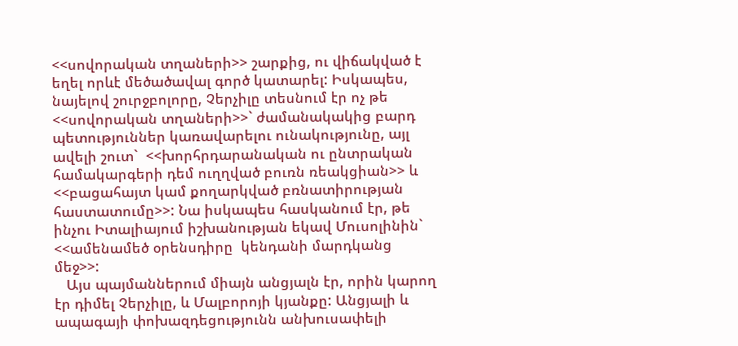<<սովորական տղաների>> շարքից, ու վիճակված է եղել որևէ մեծածավալ գործ կատարել: Իսկապես, նայելով շուրջբոլորը, Չերչիլը տեսնում էր ոչ թե <<սովորական տղաների>>` ժամանակակից բարդ պետություններ կառավարելու ունակությունը, այլ ավելի շուտ`  <<խորհրդարանական ու ընտրական համակարգերի դեմ ուղղված բուռն ռեակցիան>> և <<բացահայտ կամ քողարկված բռնատիրության հաստատումը>>: Նա իսկապես հասկանում էր, թե ինչու Իտալիայում իշխանության եկավ Մուսոլինին` <<ամենամեծ օրենսդիրը  կենդանի մարդկանց մեջ>>:
   Այս պայմաններում միայն անցյալն էր, որին կարող էր դիմել Չերչիլը, և Մալբորոյի կյանքը: Անցյալի և ապագայի փոխազդեցությունն անխուսափելի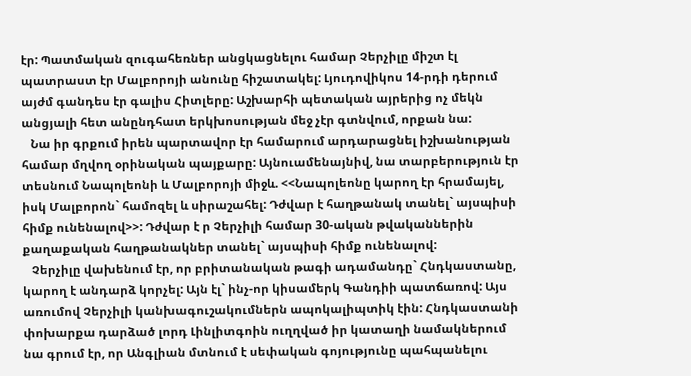էր: Պատմական զուգահեռներ անցկացնելու համար Չերչիլը միշտ էլ պատրաստ էր Մալբորոյի անունը հիշատակել: Լյուդովիկոս 14-րդի դերում այժմ գանդես էր գալիս Հիտլերը: Աշխարհի պետական այրերից ոչ մեկն անցյալի հետ անընդհատ երկխոսության մեջ չէր գտնվում, որքան նա:
   Նա իր գրքում իրեն պարտավոր էր համարում արդարացնել իշխանության համար մղվող օրինական պայքարը: Այնուամենայնիվ, նա տարբերություն էր տեսնում Նապոլեոնի և Մալբորոյի միջև. <<Նապոլեոնը կարող էր հրամայել, իսկ Մալբորոն` համոզել և սիրաշահել: Դժվար է հաղթանակ տանել` այսպիսի հիմք ունենալով>>: Դժվար է ր Չերչիլի համար 30-ական թվականներին քաղաքական հաղթանակներ տանել` այսպիսի հիմք ունենալով:
   Չերչիլը վախենում էր, որ բրիտանական թագի ադամանդը` Հնդկաստանը, կարող է անդարձ կորչել: Այն էլ` ինչ-որ կիսամերկ Գանդիի պատճառով: Այս առումով Չերչիլի կանխագուշակումներն ապոկալիպտիկ էին: Հնդկաստանի փոխարքա դարձած լորդ Լինլիտգոին ուղղված իր կատաղի նամակներում նա գրում էր, որ Անգլիան մտնում է սեփական գոյությունը պահպանելու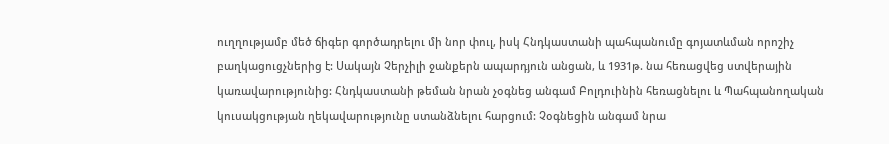ուղղությամբ մեծ ճիգեր գործադրելու մի նոր փուլ, իսկ Հնդկաստանի պահպանումը գոյատևման որոշիչ բաղկացուցչներից է: Սակայն Չերչիլի ջանքերն ապարդյուն անցան, և 1931թ. նա հեռացվեց ստվերային կառավարությունից: Հնդկաստանի թեման նրան չօգնեց անգամ Բոլդուինին հեռացնելու և Պահպանողական կուսակցության ղեկավարությունը ստանձնելու հարցում: Չօգնեցին անգամ նրա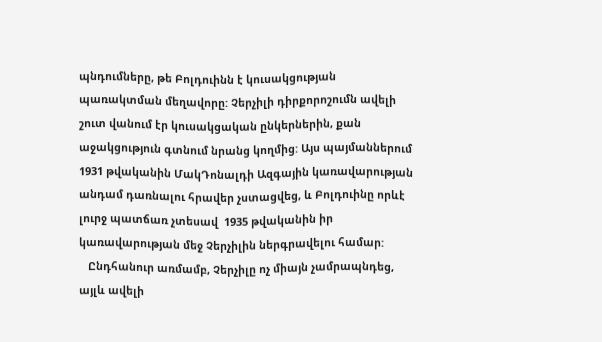պնդումները, թե Բոլդուինն է կուսակցության պառակտման մեղավորը: Չերչիլի դիրքորոշումն ավելի շուտ վանում էր կուսակցական ընկերներին, քան աջակցություն գտնում նրանց կողմից: Այս պայմաններում 1931 թվականին ՄակԴոնալդի Ազգային կառավարության անդամ դառնալու հրավեր չստացվեց, և Բոլդուինը որևէ լուրջ պատճառ չտեսավ  1935 թվականին իր կառավարության մեջ Չերչիլին ներգրավելու համար:
   Ընդհանուր առմամբ, Չերչիլը ոչ միայն չամրապնդեց, այլև ավելի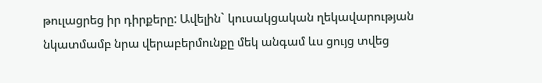թուլացրեց իր դիրքերը: Ավելին` կուսակցական ղեկավարության նկատմամբ նրա վերաբերմունքը մեկ անգամ ևս ցույց տվեց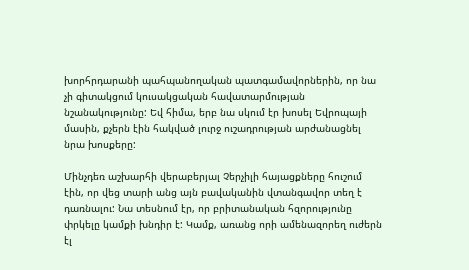խորհրդարանի պահպանողական պատգամավորներին, որ նա չի գիտակցում կուսակցական հավատարմության նշանակությունը: Եվ հիմա, երբ նա սկում էր խոսել Եվրոպայի մասին, քչերն էին հակված լուրջ ուշադրության արժանացնել նրա խոսքերը:

Մինչդեռ աշխարհի վերաբերյալ Չերչիլի հայացքները հուշում էին, որ վեց տարի անց այն բավականին վտանգավոր տեղ է դառնալու: Նա տեսնում էր, որ բրիտանական հզորությունը փրկելը կամքի խնդիր է: Կամք, առանց որի ամենազորեղ ուժերն էլ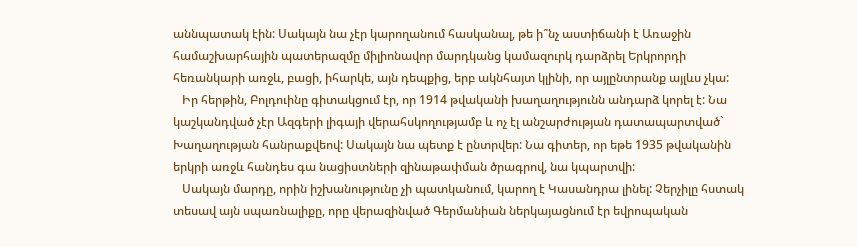աննպատակ էին: Սակայն նա չէր կարողանում հասկանալ, թե ի՞նչ աստիճանի է Առաջին համաշխարհային պատերազմը միլիոնավոր մարդկանց կամազուրկ դարձրել Երկրորդի հեռանկարի առջև, բացի, իհարկե, այն դեպքից, երբ ակնհայտ կլինի, որ այլընտրանք այլևս չկա:
   Իր հերթին, Բոլդուինը գիտակցում էր, որ 1914 թվականի խաղաղությունն անդարձ կորել է: Նա կաշկանդված չէր Ազգերի լիգայի վերահսկողությամբ և ոչ էլ անշարժության դատապարտված` Խաղաղության հանրաքվեով: Սակայն նա պետք է ընտրվեր: Նա գիտեր, որ եթե 1935 թվականին երկրի առջև հանդես գա նացիստների զինաթափման ծրագրով, նա կպարտվի:
   Սակայն մարդը, որին իշխանությունը չի պատկանում, կարող է Կասանդրա լինել: Չերչիլը հստակ տեսավ այն սպառնալիքը, որը վերազինված Գերմանիան ներկայացնում էր եվրոպական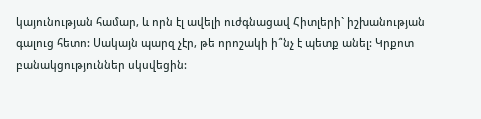կայունության համար, և որն էլ ավելի ուժգնացավ Հիտլերի` իշխանության գալուց հետո: Սակայն պարզ չէր, թե որոշակի ի՞նչ է պետք անել: Կրքոտ բանակցություններ սկսվեցին: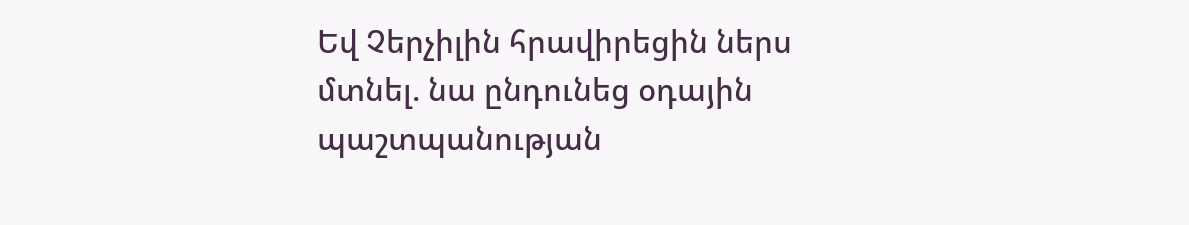Եվ Չերչիլին հրավիրեցին ներս մտնել. նա ընդունեց օդային պաշտպանության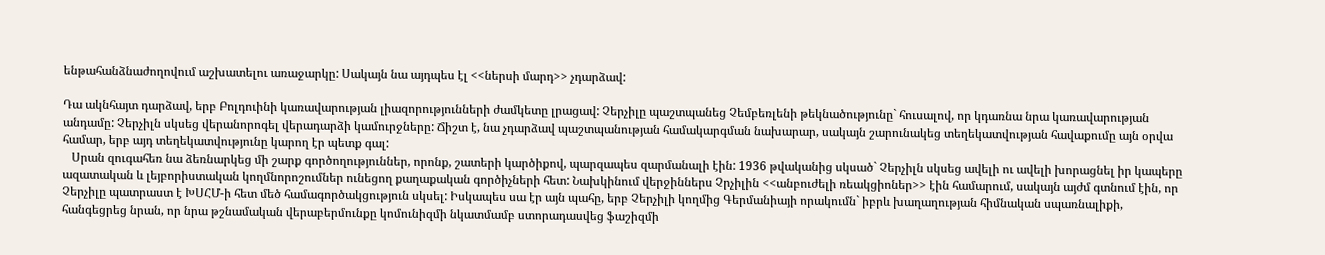ենթահանձնաժողովում աշխատելու առաջարկը: Սակայն նա այդպես էլ <<ներսի մարդ>> չդարձավ:

Դա ակնհայտ դարձավ, երբ Բոլդուինի կառավարության լիազորությունների ժամկետը լրացավ: Չերչիլը պաշտպանեց Չեմբեռլենի թեկնածությունը` հուսալով, որ կդառնա նրա կառավարության անդամը: Չերչիլն սկսեց վերանորոգել վերադարձի կամուրջները: Ճիշտ է, նա չդարձավ պաշտպանության համակարգման նախարար, սակայն շարունակեց տեղեկատվության հավաքումը այն օրվա համար, երբ այդ տեղեկատվությունը կարող էր պետք գալ:
   Սրան զուգահեռ նա ձեռնարկեց մի շարք գործողություններ, որոնք, շատերի կարծիքով, պարզապես զարմանալի էին: 1936 թվականից սկսած` Չերչիլն սկսեց ավելի ու ավելի խորացնել իր կապերը ազատական և լեյբորիստական կողմնորոշումներ ունեցող քաղաքական գործիչների հետ: Նախկինում վերջիններս Չրչիլին <<անբուժելի ռեակցիոներ>> էին համարում, սակայն այժմ գտնում էին, որ Չերչիլը պատրաստ է ԽՍՀՄ-ի հետ մեծ համագործակցություն սկսել: Իսկապես սա էր այն պահը, երբ Չերչիլի կողմից Գերմանիայի որակումն` իբրև խաղաղության հիմնական սպառնալիքի, հանգեցրեց նրան, որ նրա թշնամական վերաբերմունքը կոմունիզմի նկատմամբ ստորադասվեց ֆաշիզմի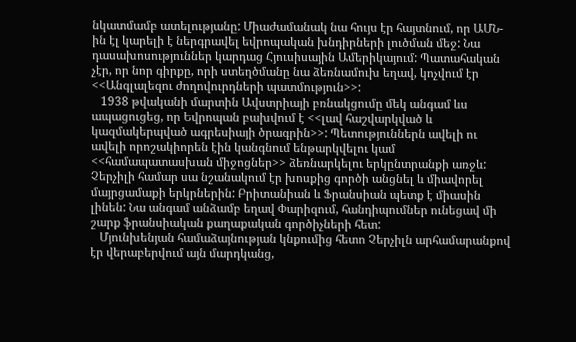նկատմամբ ատելությանը: Միաժամանակ նա հույս էր հայտնում, որ ԱՄՆ-ին էլ կարելի է ներգրավել եվրոպական խնդիրների լուծման մեջ: Նա դասախոսություններ կարդաց Հյուսիսային Ամերիկայում: Պատահական չէր, որ նոր գիրքը, որի ստեղծմանը նա ձեռնամուխ եղավ, կոչվում էր <<Անգլալեզու ժողովուրդների պատմություն>>:
   1938 թվականի մարտին Ավստրիայի բռնակցումը մեկ անգամ ևս ապացուցեց, որ Եվրոպան բախվում է <<լավ հաշվարկված և կազմակերպված ագրեսիայի ծրագրին>>: Պետություններն ավելի ու ավելի որոշակիորեն էին կանգնում ենթարկվելու կամ <<համապատասխան միջոցներ>> ձեռնարկելու երկընտրանքի առջև: Չերչիլի համար սա նշանակում էր խոսքից գործի անցնել և միավորել մայրցամաքի երկրներին: Բրիտանիան և Ֆրանսիան պետք է միասին լինեն: Նա անգամ անձամբ եղավ Փարիզում, հանդիպումներ ունեցավ մի շարք ֆրանսիական քաղաքական գործիչների հետ:
   Մյունխենյան համաձայնության կնքումից հետո Չերչիլն արհամարանքով էր վերաբերվում այն մարդկանց,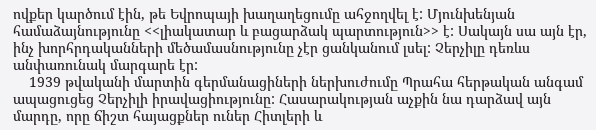ովքեր կարծում էին, թե Եվրոպայի խաղաղեցումը ահջողվել է: Մյունխենյան համաձայնությունը <<լիակատար և բացարձակ պարտություն>> է: Սակայն սա այն էր, ինչ խորհրդականների մեծամասնությունը չէր ցանկանում լսել: Չերչիլը դեռևս անփառունակ մարգարե էր:
    1939 թվականի մարտին գերմանացիների ներխուժումը Պրահա հերթական անգամ ապացուցեց Չերչիլի իրավացիությունը: Հասարակության աչքին նա դարձավ այն մարդը, որը ճիշտ հայացքներ ուներ Հիտլերի և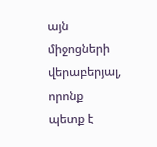այն միջոցների վերաբերյալ, որոնք պետք է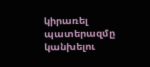կիրառել պատերազմը կանխելու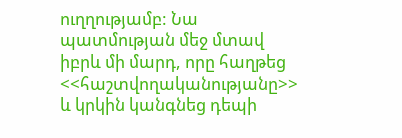ուղղությամբ: Նա պատմության մեջ մտավ իբրև մի մարդ, որը հաղթեց <<հաշտվողականությանը>> և կրկին կանգնեց դեպի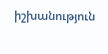իշխանություն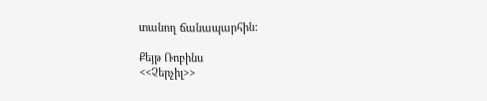տանող ճանապարհին:

Քեյթ Ռոբինս
<<Չերչիլ>>